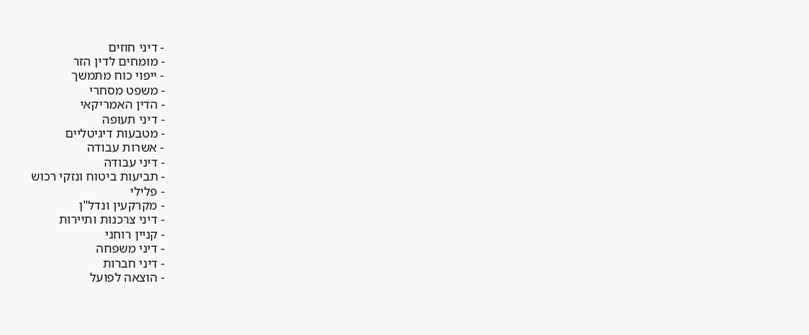- דיני חוזים
- מומחים לדין הזר
- ייפוי כוח מתמשך
- משפט מסחרי
- הדין האמריקאי
- דיני תעופה
- מטבעות דיגיטליים
- אשרות עבודה
- דיני עבודה
- תביעות ביטוח ונזקי רכוש
- פלילי
- מקרקעין ונדל"ן
- דיני צרכנות ותיירות
- קניין רוחני
- דיני משפחה
- דיני חברות
- הוצאה לפועל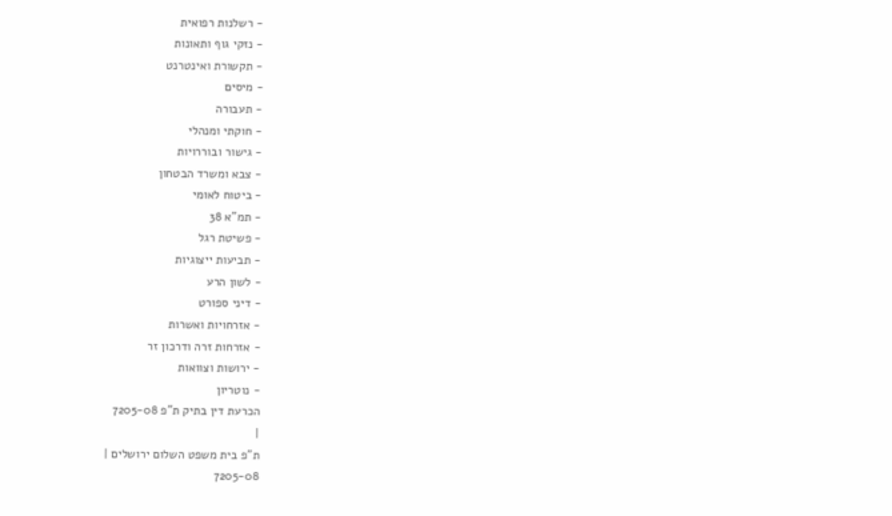- רשלנות רפואית
- נזקי גוף ותאונות
- תקשורת ואינטרנט
- מיסים
- תעבורה
- חוקתי ומנהלי
- גישור ובוררויות
- צבא ומשרד הבטחון
- ביטוח לאומי
- תמ"א 38
- פשיטת רגל
- תביעות ייצוגיות
- לשון הרע
- דיני ספורט
- אזרחויות ואשרות
- אזרחות זרה ודרכון זר
- ירושות וצוואות
- נוטריון
הכרעת דין בתיק ת"פ 7205-08
|
ת"פ בית משפט השלום ירושלים |
7205-08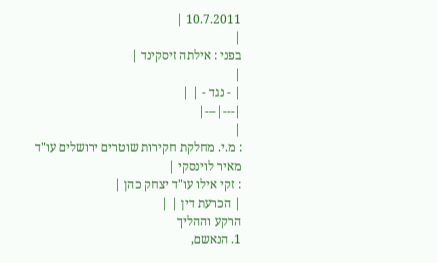10.7.2011 |
|
בפני : אילתה זיסקינד |
|
| - נגד - | |
|---|---|
|
: מ.י. מחלקת חקירות שוטרים ירושלים עו"ד מאיר לוינסקי |
: זקי אילו עו"ד יצחק כהן |
| הכרעת דין | |
הרקע וההליך
1. הנאשם,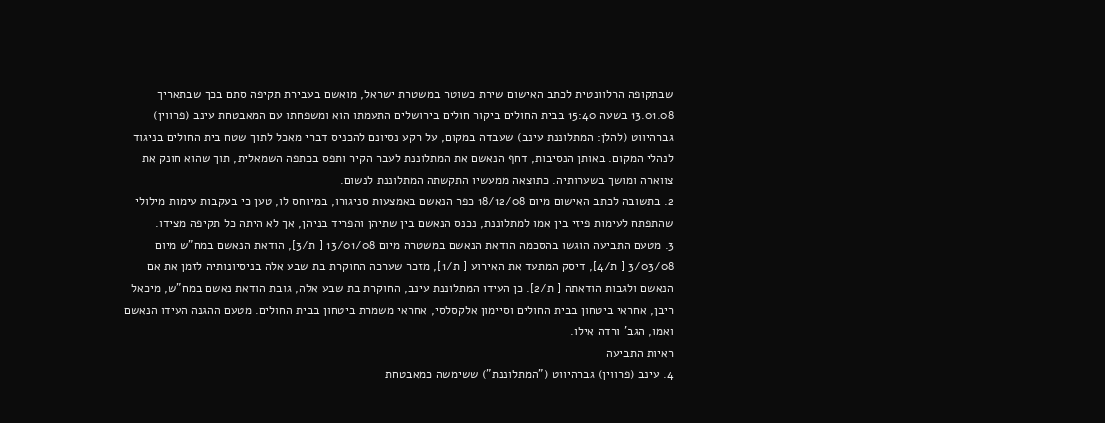שבתקופה הרלוונטית לכתב האישום שירת כשוטר במשטרת ישראל, מואשם בעבירת תקיפה סתם בכך שבתאריך 13.01.08 בשעה 15:40 בבית החולים ביקור חולים בירושלים התעמתו הוא ומשפחתו עם המאבטחת עינב (פרווין) גברהיווט (להלן: המתלוננת עינב) שעבדה במקום, על רקע נסיונם להכניס דברי מאכל לתוך שטח בית החולים בניגוד לנהלי המקום. באותן הנסיבות, דחף הנאשם את המתלוננת לעבר הקיר ותפס בכתפה השמאלית, תוך שהוא חונק את צווארה ומושך בשערותיה. כתוצאה ממעשיו התקשתה המתלוננת לנשום.
2. בתשובה לכתב האישום מיום 18/12/08 כפר הנאשם באמצעות סניגורו, במיוחס לו, טען כי בעקבות עימות מילולי שהתפתח לעימות פיזי בין אמו למתלוננת, נכנס הנאשם בין שתיהן והפריד בניהן, אך לא היתה כל תקיפה מצידו.
3. מטעם התביעה הוגשו בהסכמה הודאת הנאשם במשטרה מיום 13/01/08 [ ת/3], הודאת הנאשם במח"ש מיום 3/03/08 [ ת/4], דיסק המתעד את האירוע [ ת/1], מזכר שערכה החוקרת בת שבע אלה בניסיונותיה לזמן את אם הנאשם ולגבות הודאתה [ ת/2]. כן העידו המתלוננת עינב, החוקרת בת שבע אלה, גובת הודאת נאשם במח"ש, מיכאל ריבן, אחראי ביטחון בבית החולים וסיימון אלקסלסי, אחראי משמרת ביטחון בבית החולים. מטעם ההגנה העידו הנאשם ואמו, הגב' ורדה אילו.
ראיות התביעה
4. עינב (פרווין) גברהיווט ("המתלוננת") ששימשה כמאבטחת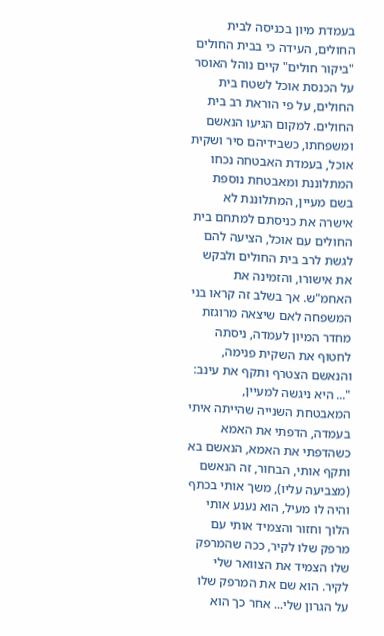בעמדת מיון בכניסה לבית החולים, העידה כי בבית החולים "ביקור חולים" קיים נוהל האוסר על הכנסת אוכל לשטח בית החולים, על פי הוראת רב בית החולים. למקום הגיעו הנאשם ומשפחתו, כשבידיהם סיר ושקית אוכל, בעמדת האבטחה נכחו המתלוננת ומאבטחת נוספת בשם מעיין, המתלוננת לא אישרה את כניסתם למתחם בית החולים עם אוכל, הציעה להם לגשת לרב בית החולים ולבקש את אישורו, והזמינה את האחמ"ש. אך בשלב זה קראו בני המשפחה לאם שיצאה מרוגזת מחדר המיון לעמדה, ניסתה לחטוף את השקית פנימה, והנאשם הצטרף ותקף את עינב:
"... היא ניגשה למעיין, המאבטחת השנייה שהייתה איתי בעמדה, הדפתי את האמא כשהדפתי את האמא, הנאשם בא ותקף אותי, הבחור, זה הנאשם (מצביעה עליו), משך אותי בכתף והיה לו מעיל, הוא נענע אותי הלוך וחזור והצמיד אותי עם מרפק שלו לקיר, ככה שהמרפק שלו הצמיד את הצוואר שלי לקיר. הוא שם את המרפק שלו על הגרון שלי... אחר כך הוא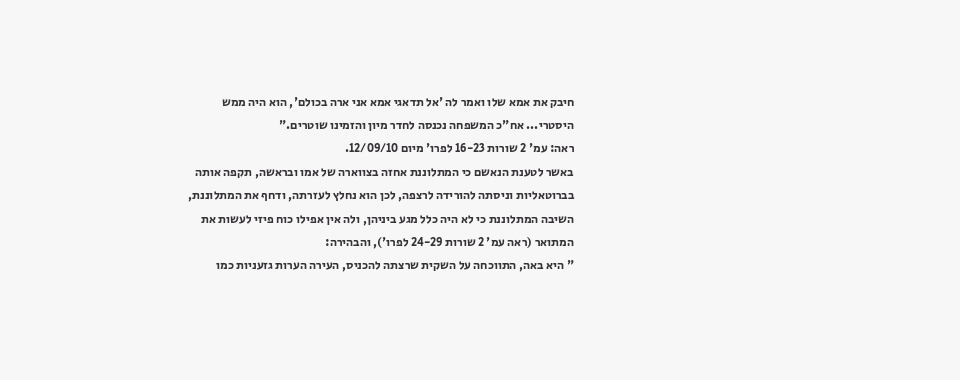חיבק את אמא שלו ואמר לה 'אל תדאגי אמא אני ארה בכולם', הוא היה ממש היסטרי... אח"כ המשפחה נכנסה לחדר מיון והזמינו שוטרים."
ראה: עמ' 2 שורות 16-23 לפרו' מיום 12/09/10.
באשר לטענת הנאשם כי המתלוננת אחזה בצווארה של אמו ובראשה, תקפה אותה בברוטאליות וניסתה להורידה לרצפה, לכן הוא נחלץ לעזרתה, ודחף את המתלוננת, השיבה המתלוננת כי לא היה כלל מגע ביניהן, ולה אין אפילו כוח פיזי לעשות את המתואר (ראה עמ' 2 שורות 24-29 לפרו'), והבהירה:
" היא באה, התווכחה על השקית שרצתה להכניס, העירה הערות גזעניות כמו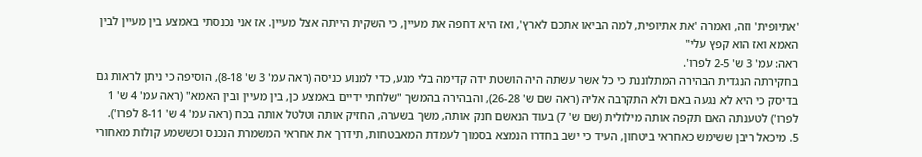'אתיופית' וזה, ואמרה 'את אתיופית, למה הביאו אתכם לארץ', ואז היא דחפה את מעיין, כי השקית הייתה אצל מעיין. אז אני נכנסתי באמצע בין מעיין לבין האמא ואז הוא קפץ עלי"
ראה: עמ' 3 ש' 2-5 לפרו'.
בחקירתה הנגדית הבהירה המתלוננת כי כל אשר עשתה היה הושטת ידה קדימה בלי מגע, כדי למנוע כניסה (ראה עמ' 3 ש' 8-18), הוסיפה כי ניתן לראות גם בדיסק כי היא לא נגעה באם ולא התקרבה אליה (ראה שם ש' 26-28), והבהירה בהמשך "שלחתי ידיים באמצע כן, בין מעיין ובין האמא" (ראה עמ' 4 ש' 1 לפרו') לטענתה האם תקפה אותה מילולית (שם ש' 7) בעוד הנאשם חנק אותה, משך בשערה, החזיק אותה וטלטל אותה בכח (ראה עמ' 4 ש' 8-11 לפרו').
5. מיכאל ריבן ששימש כאחראי ביטחון, העיד כי ישב בחדרו הנמצא בסמוך לעמדת המאבטחות, תידרך את אחראי המשמרת הנכנס וכששמע קולות מאחורי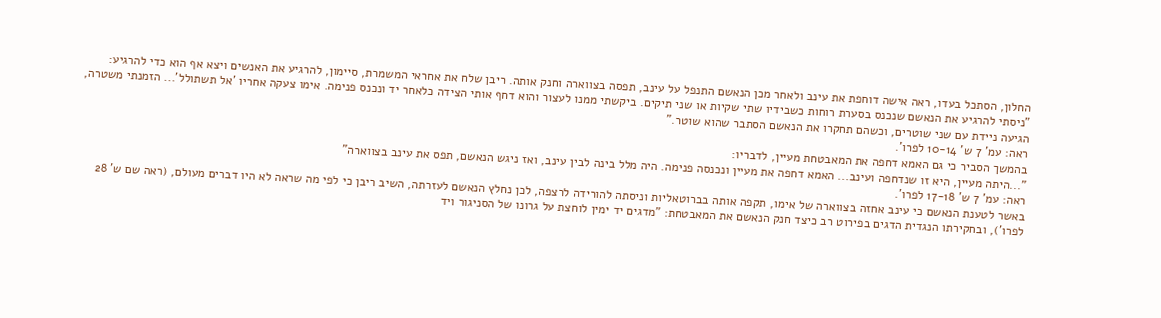החלון, הסתכל בעדו, ראה אישה דוחפת את עינב ולאחר מכן הנאשם התנפל על עינב, תפסה בצווארה וחנק אותה. ריבן שלח את אחראי המשמרת, סיימון, להרגיע את האנשים ויצא אף הוא כדי להרגיע:
"ניסתי להרגיע את הנאשם שנכנס בסערת רוחות כשבידיו שתי שקיות או שני תיקים. ביקשתי ממנו לעצור והוא דחף אותי הצידה כלאחר יד ונכנס פנימה. אימו צעקה אחריו 'אל תשתולל'... הזמנתי משטרה, הגיעה ניידת עם שני שוטרים, וכשהם תחקרו את הנאשם הסתבר שהוא שוטר."
ראה: עמ' 7 ש' 10-14 לפרו'.
בהמשך הסביר כי גם האמא דחפה את המאבטחת מעיין, לדבריו:
"...היתה מעיין, היא זו שנדחפה ועינב... האמא דחפה את מעיין ונכנסה פנימה. היה מלל בינה לבין עינב, ואז ניגש הנאשם, תפס את עינב בצווארה"
ראה: עמ' 7 ש' 17-18 לפרו'.
באשר לטענת הנאשם כי עינב אחזה בצווארה של אימו, תקפה אותה בברוטאליות וניסתה להורידה לרצפה, לכן נחלץ הנאשם לעזרתה, השיב ריבן כי לפי מה שראה לא היו דברים מעולם, (ראה שם ש' 28 לפרו'), ובחקירתו הנגדית הדגים בפירוט רב כיצד חנק הנאשם את המאבטחת: "מדגים יד ימין לוחצת על גרונו של הסניגור ויד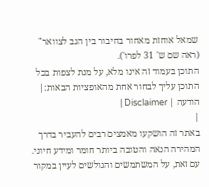שמאל אוחזת מאחור בחיבור בין הגב לצוואר" (ראה שם ש' 31 לפרו').
התוכן בעמוד זה אינו מלא, על מנת לצפות בכל התוכן עליך לבחור אחת מהאופציות הבאות:| הודעה | Disclaimer |
|
באתר זה הושקעו מאמצים רבים להעביר בדרך המהירה הנאה והטובה ביותר חומר ומידע חיוני. עם זאת, על המשתמשים והגולשים לעיין במקור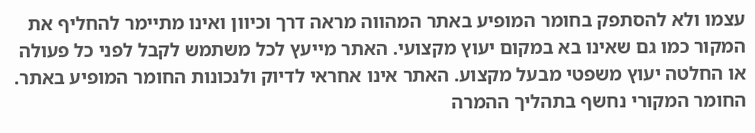עצמו ולא להסתפק בחומר המופיע באתר המהווה מראה דרך וכיוון ואינו מתיימר להחליף את המקור כמו גם שאינו בא במקום יעוץ מקצועי. האתר מייעץ לכל משתמש לקבל לפני כל פעולה או החלטה יעוץ משפטי מבעל מקצוע. האתר אינו אחראי לדיוק ולנכונות החומר המופיע באתר. החומר המקורי נחשף בתהליך ההמרה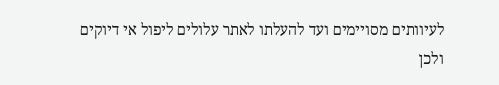לעיוותים מסויימים ועד להעלתו לאתר עלולים ליפול אי דיוקים ולכן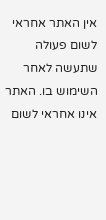אין האתר אחראי לשום פעולה שתעשה לאחר השימוש בו. האתר אינו אחראי לשום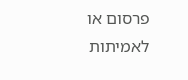פרסום או לאמיתות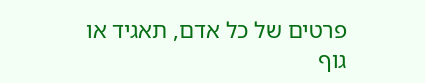פרטים של כל אדם, תאגיד או גוף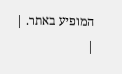המופיע באתר. |
|